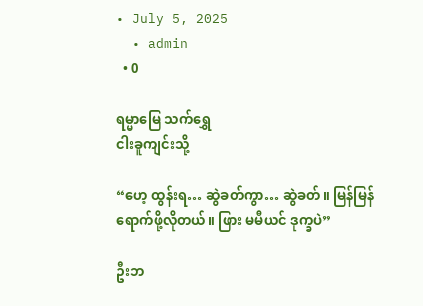• July 5, 2025
  • admin
  • 0

ရမ္မာမြေ သက်ရွှေ
ငါးခူကျင်းသို့

“ဟေ့ ထွန်းရ… ဆွဲခတ်ကွာ… ဆွဲခတ်။ မြန်မြန်ရောက်ဖို့လိုတယ်။ ဖြား မမီယင် ဒုက္ခပဲ”

ဦးဘ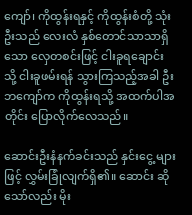ကျော်၊ ကိုထွန်းရနှင့် ကိုထွန်းစံတို့ သုံးဦးသည် လေးလံ နှစ်တောင်သာသာရှိသော လှေတစင်းဖြင့် ငါးခူရချောင်းသို့ ငါးခူဖမ်းရန် သွားကြသည့်အခါ ဦးဘကျော်က ကိုထွန်းရသို့ အထက်ပါအတိုင်း ပြောလိုက်လေသည်။

ဆောင်းဦးနံနက်ခင်းသည် နှင်းငွေ့ များဖြင့် လွှမ်းခြုံလျက်ရှိ၏။ ဆောင်း ဆိုသော်လည်း မိုး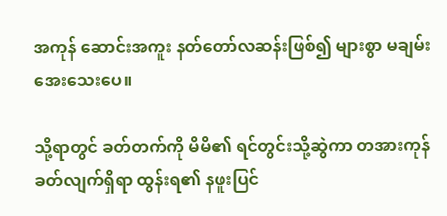အကုန် ဆောင်းအကူး နတ်တော်လဆန်းဖြစ်၍ များစွာ မချမ်း အေးသေးပေ။

သို့ရာတွင် ခတ်တက်ကို မိမိ၏ ရင်တွင်းသို့ဆွဲကာ တအားကုန် ခတ်လျက်ရှိရာ ထွန်းရ၏ နဖူးပြင်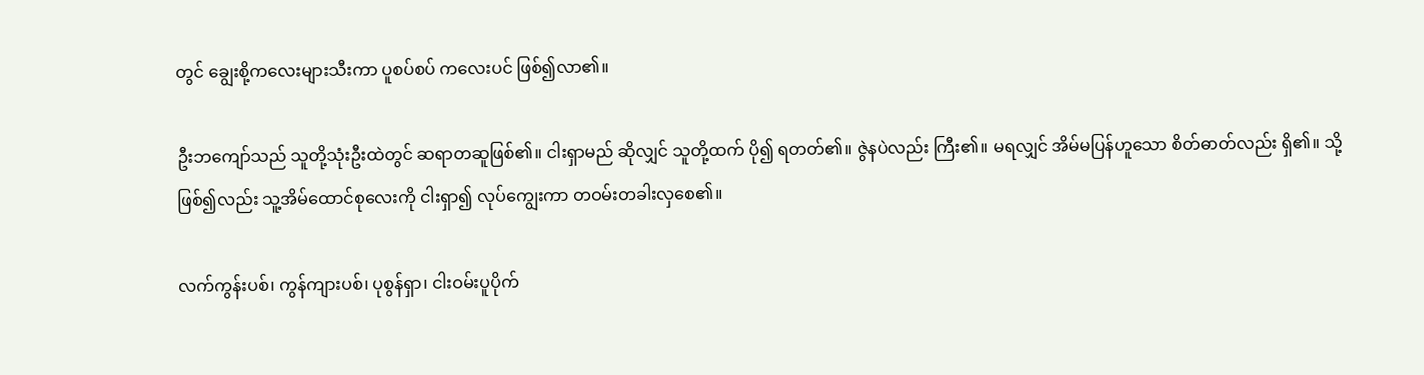တွင် ချွေးစို့ကလေးများသီးကာ ပူစပ်စပ် ကလေးပင် ဖြစ်၍လာ၏။

ဦးဘကျော်သည် သူတို့သုံးဦးထဲတွင် ဆရာတဆူဖြစ်၏။ ငါးရှာမည် ဆိုလျှင် သူတို့ထက် ပို၍ ရတတ်၏။ ဇွဲနပဲလည်း ကြီး၏။ မရလျှင် အိမ်မပြန်ဟူသော စိတ်ဓာတ်လည်း ရှိ၏။ သို့ဖြစ်၍လည်း သူ့အိမ်ထောင်စုလေးကို ငါးရှာ၍ လုပ်ကျွေးကာ တဝမ်းတခါးလှစေ၏။

လက်ကွန်းပစ်၊ ကွန်ကျားပစ်၊ ပုစွန်ရှာ၊ ငါးဝမ်းပူပိုက်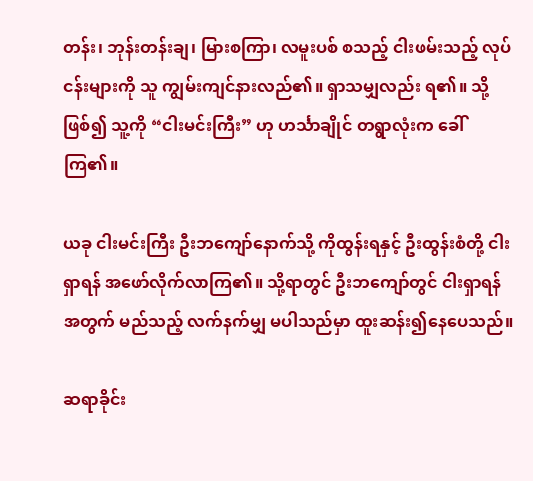တန်း၊ ဘုန်းတန်းချ၊ မြားစကြာ၊ လမူးပစ် စသည့် ငါးဖမ်းသည့် လုပ်ငန်းများကို သူ ကျွမ်းကျင်နားလည်၏။ ရှာသမျှလည်း ရ၏။ သို့ဖြစ်၍ သူ့ကို “ငါးမင်းကြီး” ဟု ဟင်္သာချိုင် တရွာလုံးက ခေါ်ကြ၏။

ယခု ငါးမင်းကြီး ဦးဘကျော်နောက်သို့ ကိုထွန်းရနှင့် ဦးထွန်းစံတို့ ငါးရှာရန် အဖော်လိုက်လာကြ၏။ သို့ရာတွင် ဦးဘကျော်တွင် ငါးရှာရန်အတွက် မည်သည့် လက်နက်မျှ မပါသည်မှာ ထူးဆန်း၍နေပေသည်။

ဆရာခိုင်း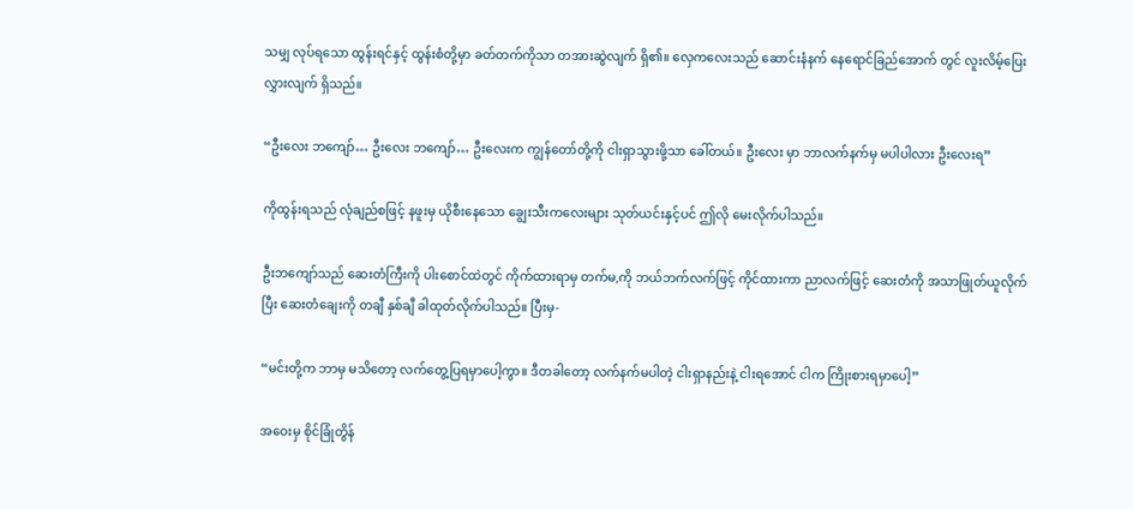သမျှ လုပ်ရသော ထွန်းရင်နှင့် ထွန်းစံတို့မှာ ခတ်တက်ကိုသာ တအားဆွဲလျက် ရှိ၏။ လှေကလေးသည် ဆောင်းနံနက် နေရောင်ခြည်အောက် တွင် လူးလိမ့်ပြေးလွှားလျက် ရှိသည်။

“ဦးလေး ဘကျော်… ဦးလေး ဘကျော်… ဦးလေးက ကျွန်တော်တို့ကို ငါးရှာသွားဖို့သာ ခေါ်တယ်။ ဦးလေး မှာ ဘာလက်နက်မှ မပါပါလား ဦးလေးရ”

ကိုထွန်းရသည် လုံချည်စဖြင့် နဖူးမှ ယိုစီးနေသော ချွေးသီးကလေးများ သုတ်ယင်းနှင့်ပင် ဤလို မေးလိုက်ပါသည်။

ဦးဘကျော်သည် ဆေးတံကြီးကို ပါးစောင်ထဲတွင် ကိုက်ထားရာမှ တက်မ,ကို ဘယ်ဘက်လက်ဖြင့် ကိုင်ထားကာ ညာလက်ဖြင့် ဆေးတံကို အသာဖြုတ်ယူလိုက်ပြီး ဆေးတံချေးကို တချီ နှစ်ချီ ခါထုတ်လိုက်ပါသည်။ ပြီးမှ-

“မင်းတို့က ဘာမှ မသိတော့ လက်တွေ့ပြရမှာပေါ့ကွာ။ ဒီတခါတော့ လက်နက်မပါတဲ့ ငါးရှာနည်းနဲ့ ငါးရအောင် ငါက ကြိုးစားရမှာပေါ့”

အဝေးမှ စိုင်ခြုံတွိန်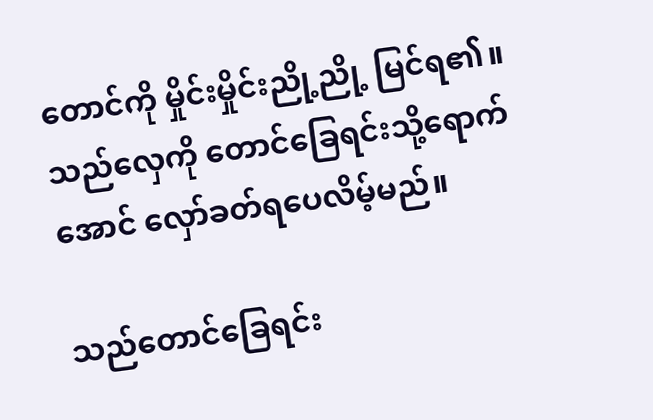တောင်ကို မှိုင်းမှိုင်းညို့ညို့ မြင်ရ၏။ သည်လှေကို တောင်ခြေရင်းသို့ရောက်အောင် လှော်ခတ်ရပေလိမ့်မည်။

သည်တောင်ခြေရင်း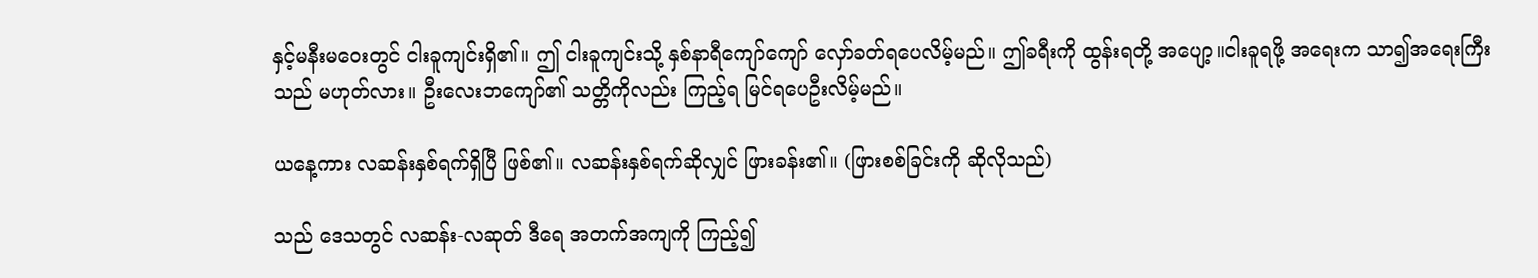နှင့်မနီးမဝေးတွင် ငါးခူကျင်းရှိ၏။ ဤ ငါးခူကျင်းသို့ နှစ်နာရီကျော်ကျော် လှော်ခတ်ရပေလိမ့်မည်။ ဤခရီးကို ထွန်းရတို့ အပျော့။ငါးခူရဖို့ အရေးက သာ၍အရေးကြီးသည် မဟုတ်လား။ ဦးလေးဘကျော်၏ သတ္တိကိုလည်း ကြည့်ရ မြင်ရပေဦးလိမ့်မည်။

ယနေ့ကား လဆန်းနှစ်ရက်ရှိပြီ ဖြစ်၏။ လဆန်းနှစ်ရက်ဆိုလျှင် ဖြားခန်း၏။ (ဖြားစစ်ခြင်းကို ဆိုလိုသည်)

သည် ဒေသတွင် လဆန်း-လဆုတ် ဒီရေ အတက်အကျကို ကြည့်၍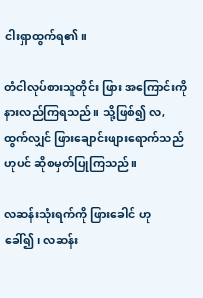ငါးရှာထွက်ရ၏။

တံငါလုပ်စားသူတိုင်း ဖြား အကြောင်းကို နားလည်ကြရသည်။ သို့ဖြစ်၍ လ, ထွက်လျှင် ဖြားချောင်းဖျားရောက်သည်ဟုပင် ဆိုစမှတ်ပြုကြသည်။

လဆန်းသုံးရက်ကို ဖြားခေါင် ဟု ခေါ်၍၊ လဆန်း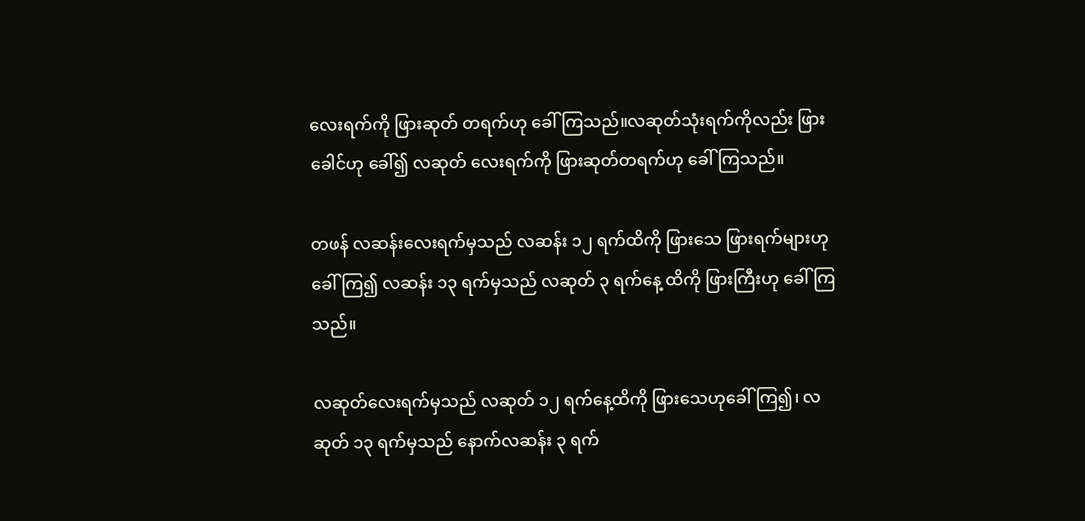လေးရက်ကို ဖြားဆုတ် တရက်ဟု ခေါ်ကြသည်။လဆုတ်သုံးရက်ကိုလည်း ဖြားခေါင်ဟု ခေါ်၍ လဆုတ် လေးရက်ကို ဖြားဆုတ်တရက်ဟု ခေါ် ကြသည်။

တဖန် လဆန်းလေးရက်မှသည် လဆန်း ၁၂ ရက်ထိကို ဖြားသေ ဖြားရက်များဟု ခေါ်ကြ၍ လဆန်း ၁၃ ရက်မှသည် လဆုတ် ၃ ရက်နေ့ ထိကို ဖြားကြီးဟု ခေါ်ကြသည်။

လဆုတ်လေးရက်မှသည် လဆုတ် ၁၂ ရက်နေ့ထိကို ဖြားသေဟုခေါ်ကြ၍၊ လဆုတ် ၁၃ ရက်မှသည် နောက်လဆန်း ၃ ရက်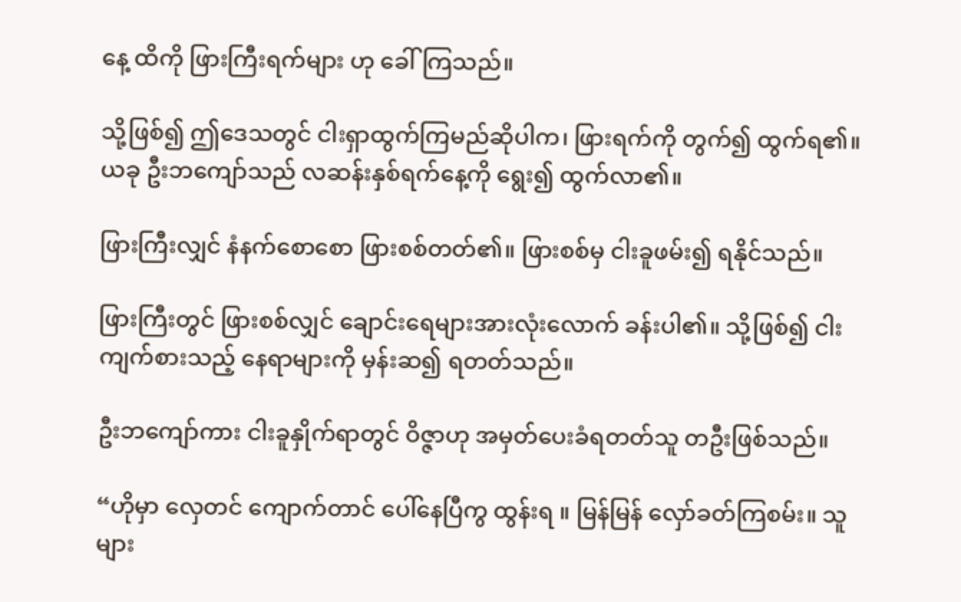နေ့ ထိကို ဖြားကြီးရက်များ ဟု ခေါ်ကြသည်။

သို့ဖြစ်၍ ဤဒေသတွင် ငါးရှာထွက်ကြမည်ဆိုပါက၊ ဖြားရက်ကို တွက်၍ ထွက်ရ၏။ ယခု ဦးဘကျော်သည် လဆန်းနှစ်ရက်နေ့ကို ရွေး၍ ထွက်လာ၏။

ဖြားကြီးလျှင် နံနက်စောစော ဖြားစစ်တတ်၏။ ဖြားစစ်မှ ငါးခူဖမ်း၍ ရနိုင်သည်။

ဖြားကြီးတွင် ဖြားစစ်လျှင် ချောင်းရေများအားလုံးလောက် ခန်းပါ၏။ သို့ဖြစ်၍ ငါးကျက်စားသည့် နေရာများကို မှန်းဆ၍ ရတတ်သည်။

ဦးဘကျော်ကား ငါးခူနှိုက်ရာတွင် ဝိဇ္ဇာဟု အမှတ်ပေးခံရတတ်သူ တဦးဖြစ်သည်။

“ဟိုမှာ လှေတင် ကျောက်တာင် ပေါ်နေပြီကွ ထွန်းရ ။ မြန်မြန် လှော်ခတ်ကြစမ်း။ သူများ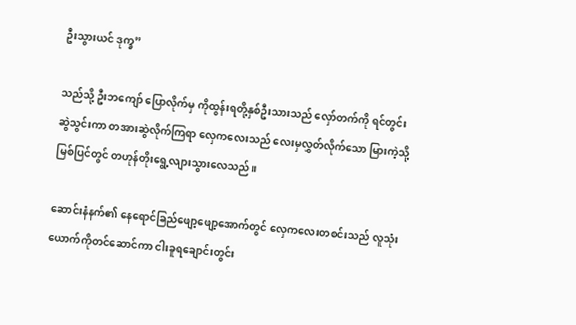ဦးသွားယင် ဒုက္ခ”

သည်သို့ ဦးဘကျော် ပြောလိုက်မှ ကိုထွန်းရတို့နှစ်ဦးသားသည် လှော်တက်ကို ရင်တွင်း ဆွဲသွင်းကာ တအားဆွဲလိုက်ကြရာ လှေကလေးသည် လေးမှလွှတ်လိုက်သော မြားကဲ့သို့ မြစ်ပြင်တွင် တဟုန်တိုးရွေ့လျားသွားလေသည်။

ဆောင်းနံနက်၏ နေရောင်ခြည်ဖျော့ဖျော့အောက်တွင် လှေကလေးတစင်းသည် လူသုံးယောက်ကိုတင်ဆောင်ကာ ငါးခူရချောင်းတွင်း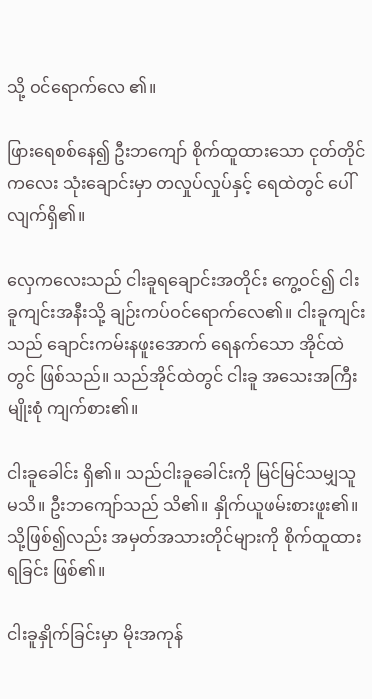သို့ ဝင်ရောက်လေ ၏။

ဖြားရေစစ်နေ၍ ဦးဘကျော် စိုက်ထူထားသော ငုတ်တိုင်ကလေး သုံးချောင်းမှာ တလှုပ်လှုပ်နှင့် ရေထဲတွင် ပေါ်လျက်ရှိ၏။

လှေကလေးသည် ငါးခူရချောင်းအတိုင်း ကွေ့ဝင်၍ ငါးခူကျင်းအနီးသို့ ချဉ်းကပ်ဝင်ရောက်လေ၏။ ငါးခူကျင်းသည် ချောင်းကမ်းနဖူးအောက် ရေနက်သော အိုင်ထဲတွင် ဖြစ်သည်။ သည်အိုင်ထဲတွင် ငါးခူ အသေးအကြီးမျိုးစုံ ကျက်စား၏။

ငါးခူခေါင်း ရှိ၏။ သည်ငါးခူခေါင်းကို မြင်မြင်သမျှသူ မသိ။ ဦးဘကျော်သည် သိ၏။ နှိုက်ယူဖမ်းစားဖူး၏။ သို့ဖြစ်၍လည်း အမှတ်အသားတိုင်များကို စိုက်ထူထားရခြင်း ဖြစ်၏။

ငါးခူနှိုက်ခြင်းမှာ မိုးအကုန်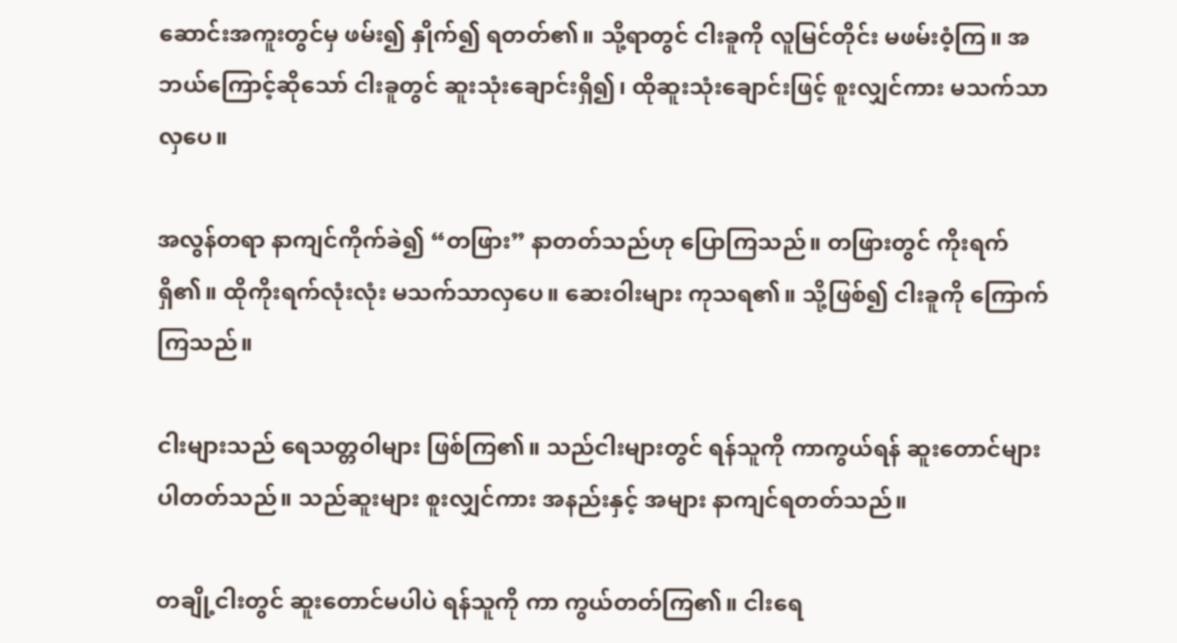ဆောင်းအကူးတွင်မှ ဖမ်း၍ နှိုက်၍ ရတတ်၏။ သို့ရာတွင် ငါးခူကို လူမြင်တိုင်း မဖမ်းဝံ့ကြ။ အဘယ်ကြောင့်ဆိုသော် ငါးခူတွင် ဆူးသုံးချောင်းရှိ၍၊ ထိုဆူးသုံးချောင်းဖြင့် စူးလျှင်ကား မသက်သာလှပေ။

အလွန်တရာ နာကျင်ကိုက်ခဲ၍ “တဖြား” နာတတ်သည်ဟု ပြောကြသည်။ တဖြားတွင် ကိုးရက်ရှိ၏။ ထိုကိုးရက်လုံးလုံး မသက်သာလှပေ။ ဆေးဝါးများ ကုသရ၏။ သို့ဖြစ်၍ ငါးခူကို ကြောက်ကြသည်။

ငါးများသည် ရေသတ္တဝါများ ဖြစ်ကြ၏။ သည်ငါးများတွင် ရန်သူကို ကာကွယ်ရန် ဆူးတောင်များ ပါတတ်သည်။ သည်ဆူးများ စူးလျှင်ကား အနည်းနှင့် အများ နာကျင်ရတတ်သည်။

တချို့ငါးတွင် ဆူးတောင်မပါပဲ ရန်သူကို ကာ ကွယ်တတ်ကြ၏။ ငါးရေ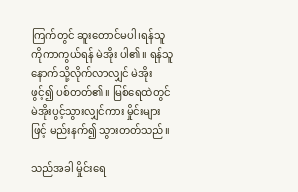ကြက်တွင် ဆူးတောင်မပါ၊ရန်သူကိုကာကွယ်ရန် မဲအိုး ပါ၏။ ရန်သူနောက်သို့လိုက်လာလျှင် မဲအိုးဖွင့်၍ ပစ်တတ်၏။ မြစ်ရေထဲတွင် မဲအိုးပွင့်သွားလျှင်ကား မှိုင်းများဖြင့် မည်းနက်၍ သွားတတ်သည်။

သည်အခါ မှိုင်းရေ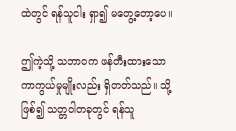ထဲတွင် ရန်သူငါး ရှာ၍ မတွေ့တော့ပေ။

ဤကဲ့သို့ သဘာဝက ဖန်တီးထားသော ကာကွယ်မှုမျိုးလည်း ရှိတတ်သည်။ သို့ဖြစ်၍ သတ္တဝါတခုတွင် ရန်သူ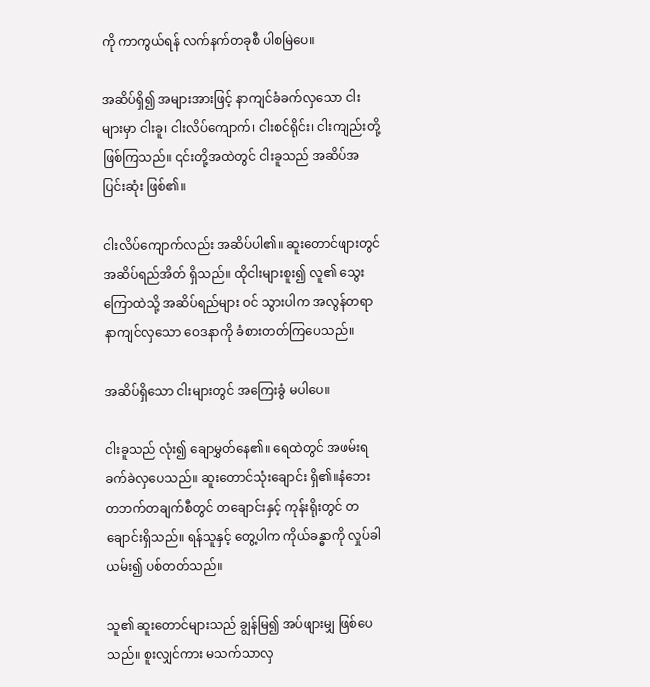ကို ကာကွယ်ရန် လက်နက်တခုစီ ပါစမြဲပေ။

အဆိပ်ရှိ၍ အများအားဖြင့် နာကျင်ခံခက်လှသော ငါးများမှာ ငါးခူ၊ ငါးလိပ်ကျောက်၊ ငါးစင်ရိုင်း၊ ငါးကျည်းတို့ ဖြစ်ကြသည်။ ၎င်းတို့အထဲတွင် ငါးခူသည် အဆိပ်အပြင်းဆုံး ဖြစ်၏။

ငါးလိပ်ကျောက်လည်း အဆိပ်ပါ၏။ ဆူးတောင်ဖျားတွင် အဆိပ်ရည်အိတ် ရှိသည်။ ထိုငါးများစူး၍ လူ၏ သွေးကြောထဲသို့ အဆိပ်ရည်များ ဝင် သွားပါက အလွန်တရာ နာကျင်လှသော ဝေဒနာကို ခံစားတတ်ကြပေသည်။

အဆိပ်ရှိသော ငါးများတွင် အကြေးခွံ မပါပေ။

ငါးခူသည် လုံး၍ ချောမွှတ်နေ၏။ ရေထဲတွင် အဖမ်းရခက်ခဲလှပေသည်။ ဆူးတောင်သုံးချောင်း ရှိ၏။နံဘေး တဘက်တချက်စီတွင် တချောင်းနှင့် ကုန်းရိုးတွင် တချောင်းရှိသည်။ ရန်သူနှင့် တွေ့ပါက ကိုယ်ခန္ဓာကို လှုပ်ခါယမ်း၍ ပစ်တတ်သည်။

သူ၏ ဆူးတောင်များသည် ချွန်မြ၍ အပ်ဖျားမျှ ဖြစ်ပေသည်။ စူးလျှင်ကား မသက်သာလှ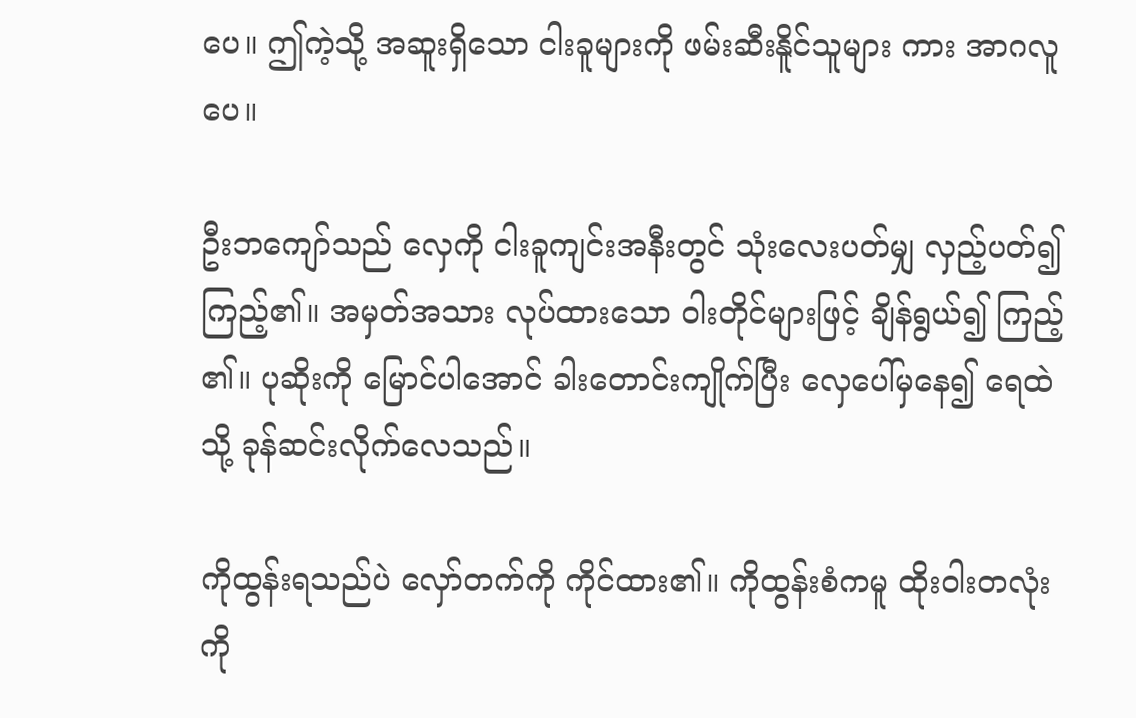ပေ။ ဤကဲ့သို့ အဆူးရှိသော ငါးခူများကို ဖမ်းဆီးနိူင်သူများ ကား အာဂလူပေ။

ဦးဘကျော်သည် လှေကို ငါးခူကျင်းအနီးတွင် သုံးလေးပတ်မျှ လှည့်ပတ်၍ ကြည့်၏။ အမှတ်အသား လုပ်ထားသော ဝါးတိုင်များဖြင့် ချိန်ရွယ်၍ ကြည့် ၏။ ပုဆိုးကို မြောင်ပါအောင် ခါးတောင်းကျိုက်ပြီး လှေပေါ်မှနေ၍ ရေထဲသို့ ခုန်ဆင်းလိုက်လေသည်။

ကိုထွန်းရသည်ပဲ လှော်တက်ကို ကိုင်ထား၏။ ကိုထွန်းစံကမူ ထိုးဝါးတလုံးကို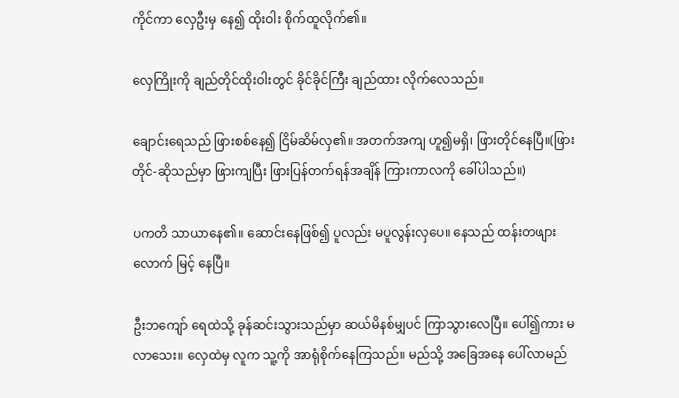ကိုင်ကာ လှေဦးမှ နေ၍ ထိုးဝါး စိုက်ထူလိုက်၏။

လှေကြိုးကို ချည်တိုင်ထိုးဝါးတွင် ခိုင်ခိုင်ကြီး ချည်ထား လိုက်လေသည်။

ချောင်းရေသည် ဖြားစစ်နေ၍ ငြိမ်ဆိမ်လှ၏။ အတက်အကျ ဟူ၍မရှိ၊ ဖြားတိုင်နေပြီ။(ဖြားတိုင်-ဆိုသည်မှာ ဖြားကျပြီး ဖြားပြန်တက်ရန်အချိန် ကြားကာလကို ခေါ်ပါသည်။)

ပကတိ သာယာနေ၏။ ဆောင်းနေဖြစ်၍ ပူလည်း မပူလွန်းလှပေ။ နေသည် ထန်းတဖျားလောက် မြင့် နေပြီ။

ဦးဘကျော် ရေထဲသို့ ခုန်ဆင်းသွားသည်မှာ ဆယ်မိနစ်မျှပင် ကြာသွားလေပြီ။ ပေါ်၍ကား မလာသေး။ လှေထဲမှ လူက သူ့ကို အာရုံစိုက်နေကြသည်။ မည်သို့ အခြေအနေ ပေါ်လာမည်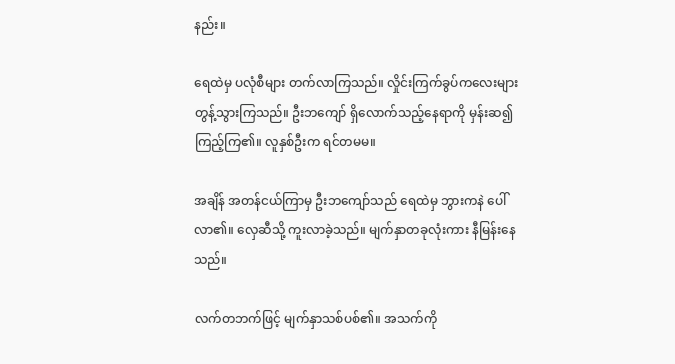နည်း။

ရေထဲမှ ပလုံစီများ တက်လာကြသည်။ လှိုင်းကြက်ခွပ်ကလေးများ တွန့်သွားကြသည်။ ဦးဘကျော် ရှိလောက်သည့်နေရာကို မှန်းဆ၍ ကြည့်ကြ၏။ လူနှစ်ဦးက ရင်တမမ။

အချိန် အတန်ငယ်ကြာမှ ဦးဘကျော်သည် ရေထဲမှ ဘွားကနဲ ပေါ်လာ၏။ လှေဆီသို့ ကူးလာခဲ့သည်။ မျက်နှာတခုလုံးကား နီမြန်းနေသည်။

လက်တဘက်ဖြင့် မျက်နှာသစ်ပစ်၏။ အသက်ကို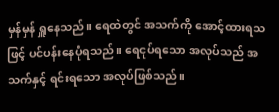မှန်မှန် ရှူနေသည်။ ရေထဲတွင် အသက်ကို အောင့်ထားရသဖြင့် ပင်ပန်းနေပုံရသည်။ ရေငုပ်ရသော အလုပ်သည် အသက်နှင့် ရင်းရသော အလုပ်ဖြစ်သည်။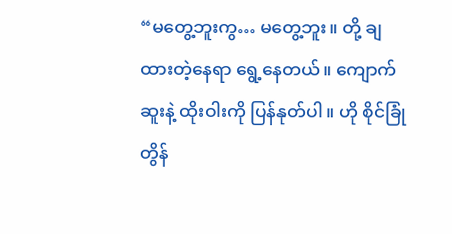“မတွေ့ဘူးကွ… မတွေ့ဘူး။ တို့ ချထားတဲ့နေရာ ရွေ့နေတယ်။ ကျောက်ဆူးနဲ့ ထိုးဝါးကို ပြန်နုတ်ပါ။ ဟို စိုင်ခြုံတွိန်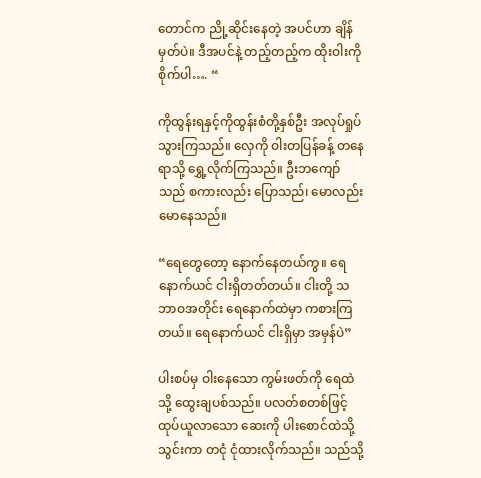တောင်က ညို့ဆိုင်းနေတဲ့ အပင်ဟာ ချိန်မှတ်ပဲ။ ဒီအပင်နဲ့ တည့်တည့်က ထိုးဝါးကို စိုက်ပါ…. “

ကိုထွန်းရနှင့်ကိုထွန်းစံတို့နှစ်ဦး အလုပ်ရှုပ်သွားကြသည်။ လှေကို ဝါးတပြန်ခန့် တနေရာသို့ ရွှေ့လိုက်ကြသည်။ ဦးဘကျော်သည် စကားလည်း ပြောသည်၊ မောလည်း မောနေသည်။

“ရေတွေတော့ နောက်နေတယ်ကွ။ ရေနောက်ယင် ငါးရှိတတ်တယ်။ ငါးတို့ သဘာဝအတိုင်း ရေနောက်ထဲမှာ ကစားကြတယ်။ ရေနောက်ယင် ငါးရှိမှာ အမှန်ပဲ”

ပါးစပ်မှ ဝါးနေသော ကွမ်းဖတ်ကို ရေထဲသို့ ထွေးချပစ်သည်။ ပလတ်စတစ်ဖြင့် ထုပ်ယူလာသော ဆေးကို ပါးစောင်ထဲသို့သွင်းကာ တငုံ ငုံထားလိုက်သည်။ သည်သို့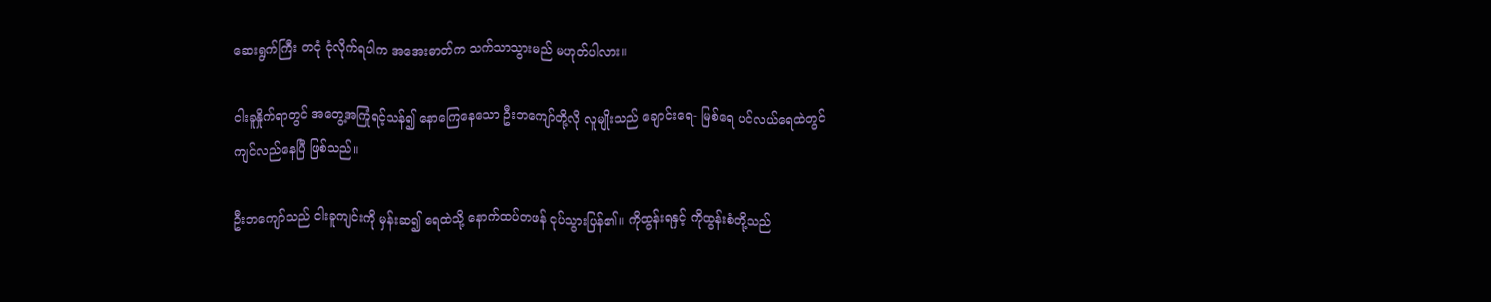ဆေးရွက်ကြီး တငုံ ငုံလိုက်ရပါက အအေးဓာတ်က သက်သာသွားမည် မဟုတ်ပါလား။

ငါးခူနှိုက်ရာတွင် အတွေ့အကြုံရင့်သန်၍ နောကြေနေသော ဦးဘကျော်တို့လို လူမျိုးသည် ချောင်းရေ- မြစ်ရေ ပင်လယ်ရေထဲတွင် ကျင်လည်နေပြီ ဖြစ်သည်။

ဦးဘကျော်သည် ငါးခူကျင်းကို မှန်းဆ၍ ရေထဲသို့ နောက်ထပ်တဖန် ငုပ်သွားပြန်၏။ ကိုထွန်းရနှင့် ကိုထွန်းစံတို့သည်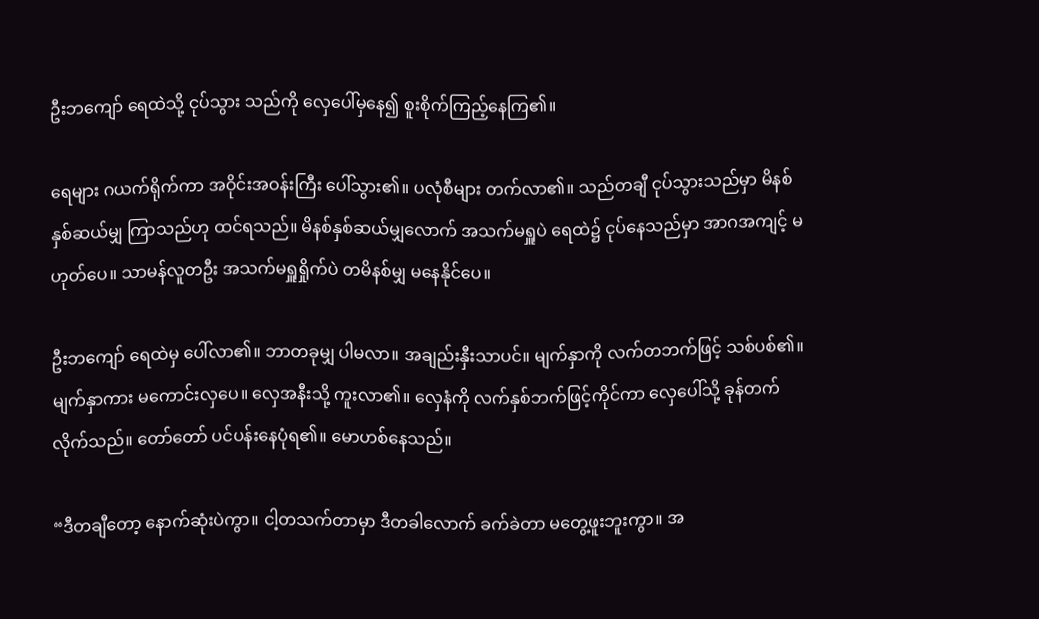ဦးဘကျော် ရေထဲသို့ ငုပ်သွား သည်ကို လှေပေါ်မှနေ၍ စူးစိုက်ကြည့်နေကြ၏။

ရေများ ဂယက်ရိုက်ကာ အဝိုင်းအဝန်းကြီး ပေါ်သွား၏။ ပလုံစီများ တက်လာ၏။ သည်တချီ ငုပ်သွားသည်မှာ မိနစ်နှစ်ဆယ်မျှ ကြာသည်ဟု ထင်ရသည်။ မိနစ်နှစ်ဆယ်မျှလောက် အသက်မရှူပဲ ရေထဲ၌ ငုပ်နေသည်မှာ အာဂအကျင့် မဟုတ်ပေ။ သာမန်လူတဦး အသက်မရှူရှိုက်ပဲ တမိနစ်မျှ မနေနိုင်ပေ။

ဦးဘကျော် ရေထဲမှ ပေါ်လာ၏။ ဘာတခုမျှ ပါမလာ။ အချည်းနှီးသာပင်။ မျက်နှာကို လက်တဘက်ဖြင့် သစ်ပစ်၏။ မျက်နှာကား မကောင်းလှပေ။ လှေအနီးသို့ ကူးလာ၏။ လှေနံကို လက်နှစ်ဘက်ဖြင့်ကိုင်ကာ လှေပေါ်သို့ ခုန်တက်လိုက်သည်။ တော်တော် ပင်ပန်းနေပုံရ၏။ မောဟစ်နေသည်။

“ဒီတချီတော့ နောက်ဆုံးပဲကွာ။ ငါ့တသက်တာမှာ ဒီတခါလောက် ခက်ခဲတာ မတွေ့ဖူးဘူးကွာ။ အ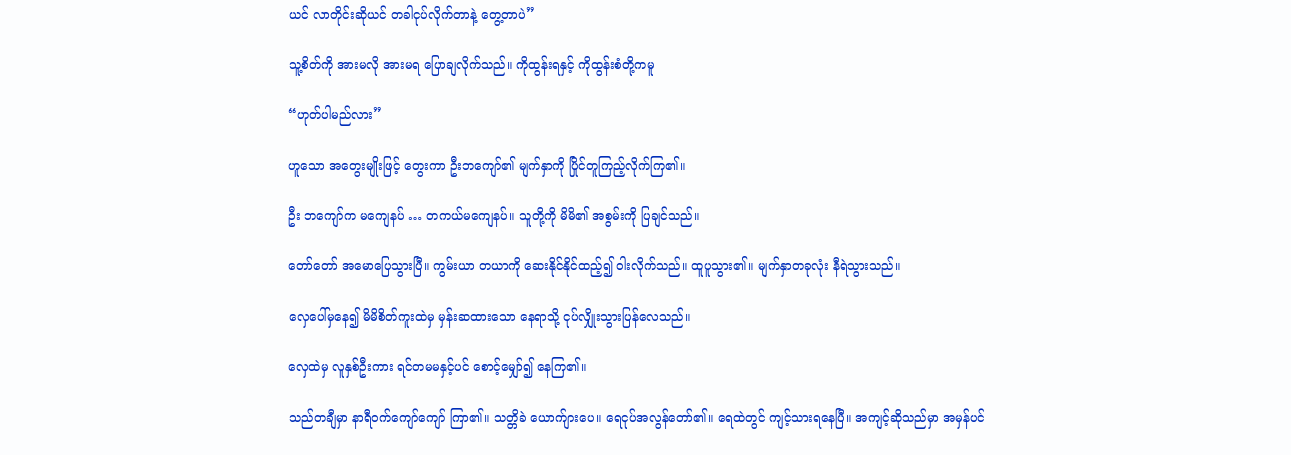ယင် လာတိုင်းဆိုယင် တခါငုပ်လိုက်တာနဲ့ တွေ့တာပဲ”

သူ့စိတ်ကို အားမလို အားမရ ပြောချလိုက်သည်။ ကိုထွန်းရနှင့် ကိုထွန်းစံတို့ကမူ

“ဟုတ်ပါမည်လား”

ဟူသော အတွေးမျိုးဖြင့် တွေးကာ ဦးဘကျော်၏ မျက်နှာကို ပြိုင်တူကြည့်လိုက်ကြ၏။

ဦး ဘကျော်က မကျေနပ် … တကယ်မကျေနပ်။ သူတို့ကို မိမိ၏ အစွမ်းကို ပြချင်သည်။

တော်တော် အမောပြေသွားပြီ။ ကွမ်းယာ တယာကို ဆေးနိုင်နိုင်ထည့်၍ ဝါးလိုက်သည်။ ထူပူသွား၏။ မျက်နှာတခုလုံး နီရဲသွားသည်။

လှေပေါ်မှနေ၍ မိမိစိတ်ကူးထဲမှ မှန်းဆထားသော နေရာသို့ ငုပ်လျှိုးသွားပြန်လေသည်။

လှေထဲမှ လူနှစ်ဦးကား ရင်တမမနှင့်ပင် စောင့်မျှော်၍ နေကြ၏။

သည်တချီမှာ နာရီဝက်ကျော်ကျော် ကြာ၏။ သတ္တိခဲ ယောက်ျားပေ။ ရေငုပ်အလွန်တော်၏။ ရေထဲတွင် ကျင့်သားရနေပြီ။ အကျင့်ဆိုသည်မှာ အမှန်ပင်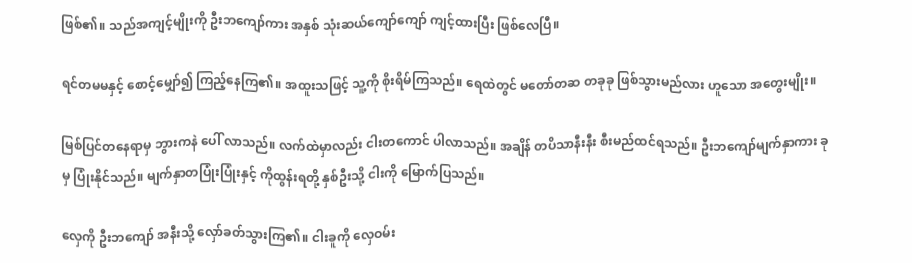ဖြစ်၏။ သည်အကျင့်မျိုးကို ဦးဘကျော်ကား အနှစ် သုံးဆယ်ကျော်ကျော် ကျင့်ထားပြီး ဖြစ်လေပြီ။

ရင်တမမနှင့် စောင့်မျှော်၍ ကြည့်နေကြ၏။ အထူးသဖြင့် သူ့ကို စိုးရိမ်ကြသည်။ ရေထဲတွင် မတော်တဆ တခုခု ဖြစ်သွားမည်လား ဟူသော အတွေးမျိုး။

မြစ်ပြင်တနေရာမှ ဘွားကနဲ ပေါ် လာသည်။ လက်ထဲမှာလည်း ငါးတကောင် ပါလာသည်။ အချိန် တပိသာနီးနီး စီးမည်ထင်ရသည်။ ဦးဘကျော်မျက်နှာကား ခုမှ ပြုံးနိုင်သည်။ မျက်နှာတပြုံးပြုံးနှင့် ကိုထွန်းရတို့ နှစ်ဦးသို့ ငါးကို မြောက်ပြသည်။

လှေကို ဦးဘကျော် အနီးသို့ လှော်ခတ်သွားကြ၏။ ငါးခူကို လှေဝမ်း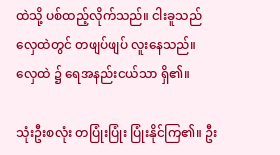ထဲသို့ ပစ်ထည့်လိုက်သည်။ ငါးခူသည် လှေထဲတွင် တဖျပ်ဖျပ် လူးနေသည်။ လှေထဲ ၌ ရေအနည်းငယ်သာ ရှိ၏။

သုံးဦးစလုံး တပြုံးပြုံး ပြုံးနိုင်ကြ၏။ ဦး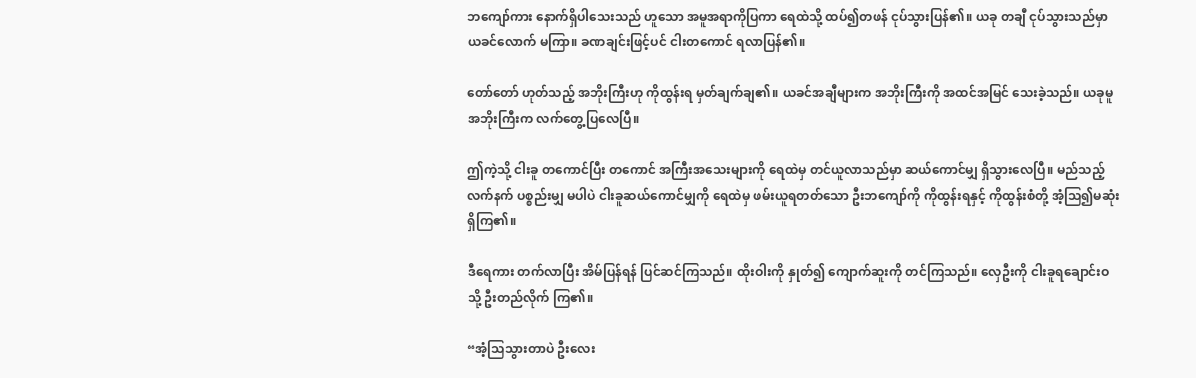ဘကျော်ကား နောက်ရှိပါသေးသည် ဟူသော အမူအရာကိုပြကာ ရေထဲသို့ ထပ်၍တဖန် ငုပ်သွားပြန်၏။ ယခု တချီ ငုပ်သွားသည်မှာ ယခင်လောက် မကြာ။ ခဏချင်းဖြင့်ပင် ငါးတကောင် ရလာပြန်၏။

တော်တော် ဟုတ်သည့် အဘိုးကြီးဟု ကိုထွန်းရ မှတ်ချက်ချ၏။ ယခင်အချီများက အဘိုးကြီးကို အထင်အမြင် သေးခဲ့သည်။ ယခုမူ အဘိုးကြီးက လက်တွေ့ပြလေပြီ။

ဤကဲ့သို့ ငါးခူ တကောင်ပြီး တကောင် အကြီးအသေးများကို ရေထဲမှ တင်ယူလာသည်မှာ ဆယ်ကောင်မျှ ရှိသွားလေပြီ။ မည်သည့်လက်နက် ပစ္စည်းမျှ မပါပဲ ငါးခူဆယ်ကောင်မျှကို ရေထဲမှ ဖမ်းယူရတတ်သော ဦးဘကျော်ကို ကိုထွန်းရနှင့် ကိုထွန်းစံတို့ အံ့သြ၍မဆုံး ရှိကြ၏။

ဒီရေကား တက်လာပြီး အိမ်ပြန်ရန် ပြင်ဆင်ကြသည်။ ထိုးဝါးကို နှုတ်၍ ကျောက်ဆူးကို တင်ကြသည်။ လှေဦးကို ငါးခူရချောင်းဝသို့ ဦးတည်လိုက် ကြ၏။

“အံ့သြသွားတာပဲ ဦးလေး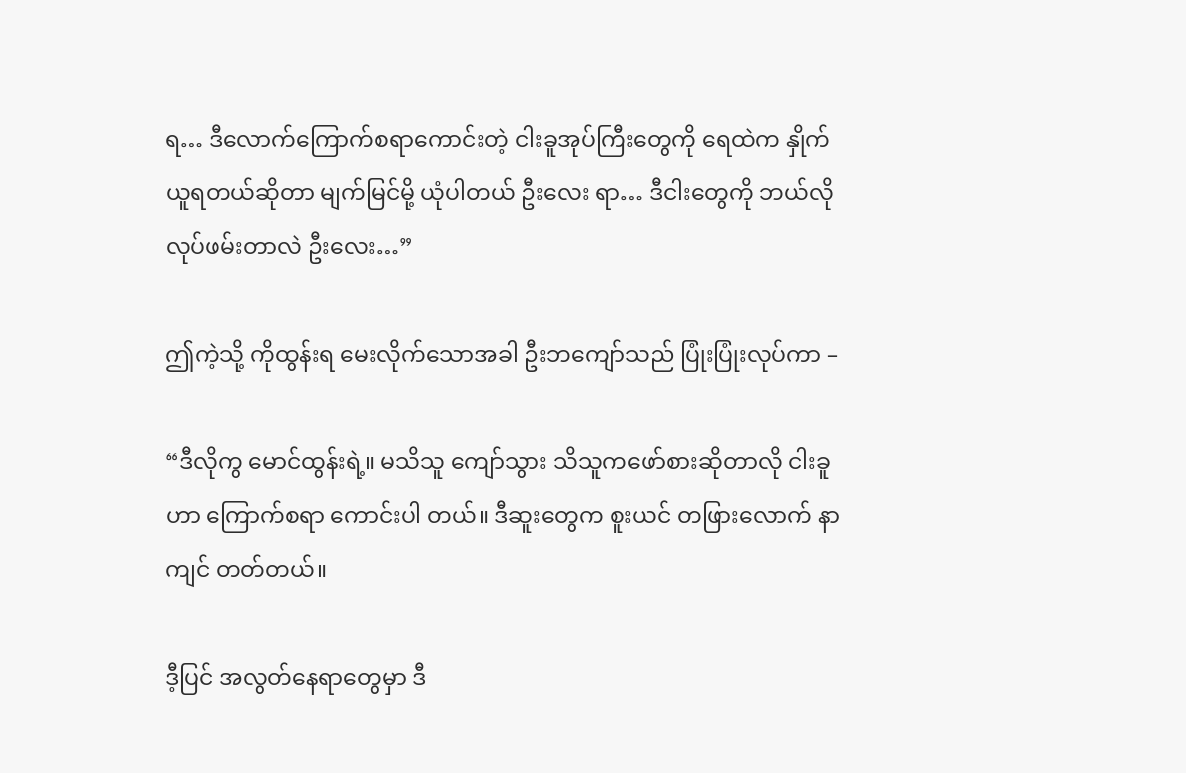ရ… ဒီလောက်ကြောက်စရာကောင်းတဲ့ ငါးခူအုပ်ကြီးတွေကို ရေထဲက နှိုက်ယူရတယ်ဆိုတာ မျက်မြင်မို့ ယုံပါတယ် ဦးလေး ရာ… ဒီငါးတွေကို ဘယ်လိုလုပ်ဖမ်းတာလဲ ဦးလေး…”

ဤကဲ့သို့ ကိုထွန်းရ မေးလိုက်သောအခါ ဦးဘကျော်သည် ပြုံးပြုံးလုပ်ကာ –

“ဒီလိုကွ မောင်ထွန်းရဲ့။ မသိသူ ကျော်သွား သိသူကဖော်စားဆိုတာလို ငါးခူဟာ ကြောက်စရာ ကောင်းပါ တယ်။ ဒီဆူးတွေက စူးယင် တဖြားလောက် နာကျင် တတ်တယ်။

ဒီ့ပြင် အလွတ်နေရာတွေမှာ ဒီ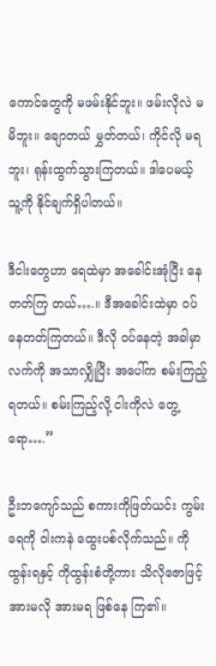ကောင်တွေကို မဖမ်းနိုင်ဘူး။ ဖမ်းလိုလဲ မမိဘူး။ ချောတယ် မွှတ်တယ်၊ ကိုင်လို မရဘူး၊ ရုန်းထွက်သွားကြတယ်။ ဒါပေမယ့် သူ့ကို နိုင်ချက်ရှိပါတယ်။

ဒီငါးတွေဟာ ရေထဲမှာ အခေါင်းအုံပြီး နေတတ်ကြ တယ်….။ ဒီအခေါင်းထဲမှာ ဝပ်နေတတ်ကြတယ်။ ဒီလို ဝပ်နေတဲ့ အခါမှာ လက်ကို အသာလျှိုပြီး အပေါ်က စမ်းကြည့်ရတယ်။ စမ်းကြည့်လို့ ငါးကိုလဲ တွေ့ ရော….”

ဦးဘကျော်သည် စကားကိုဖြတ်ယင်း ကွမ်းရေကို ဝါးကနဲ ထွေးပစ်လိုက်သည်။ ကိုထွန်းရနှင့် ကိုထွန်းစံတို့ကား သိလိုဇောဖြင့် အားမလို အားမရ ဖြစ်နေ ကြ၏။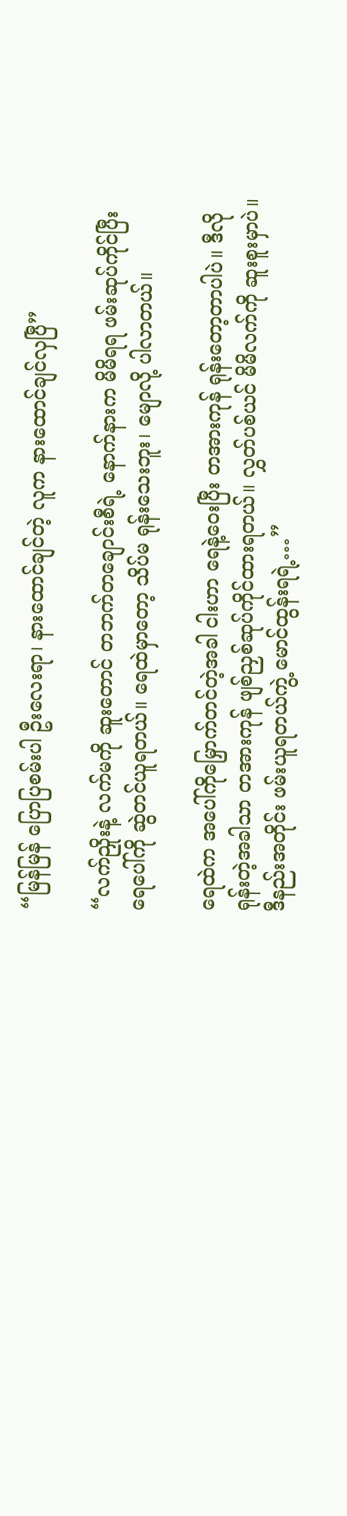“မြန်မြန် ပြောပြစမ်းပါ ဦးလေးရာ၊ နားထောင်ချင်တဲ့ လူက နားထောင်ချင်လှပြီ”

“လက်ညှိုးနဲ့ လက်မကို ဆူးတောင် တဘက်တချောင်းစီရဲ့ နောက်နားက မိမိရရ ဖမ်းဆုပ်ကိုင်ပြီး ရေပေါ်ကို ဆွဲတင်ယူရတယ်။ ရေထဲမှာတော့ သိပ်မ ရုန်းသေးဘူး၊ မျောလို့ ပါလာတယ်။

ရေထဲက အပေါ်ကိုမြှောက်တင်တဲ့အခါ ငါးဟာ ရေနဲ့ဝေးပြီး တအားကုန် ရုန်းတော့တာပါပဲ။ ဒီလိုရုန်းတဲ့အခါသာ တအားကုန် ဖျစ်ညှစ်ဆုပ်ကိုင်ထားရတယ်။ လွှတ်ပစ်ယင် မိမိလက်ကို ဆူးစူးမှာပဲ။ ဒီနည်းအတိုင်း ဖမ်းယူရတယ်ကွဲ့ မောင်ထွန်းရရဲ့…”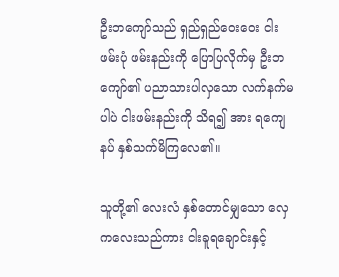ဦးဘကျော်သည် ရှည်ရှည်ဝေးဝေး ငါးဖမ်းပုံ ဖမ်းနည်းကို ပြောပြလိုက်မှ ဦးဘကျော်၏ ပညာသားပါလှသော လက်နက်မပါပဲ ငါးဖမ်းနည်းကို သိရ၍ အား ရကျေနပ် နှစ်သက်မိကြလေ၏။

သူတို့၏ လေးလံ နှစ်တောင်မျှသော လှေကလေးသည်ကား ငါးခူရချောင်းနှင့်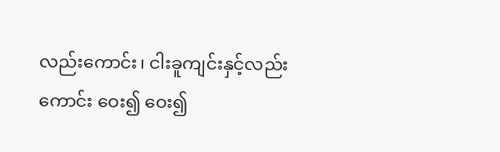လည်းကောင်း၊ ငါးခူကျင်းနှင့်လည်းကောင်း ဝေး၍ ဝေး၍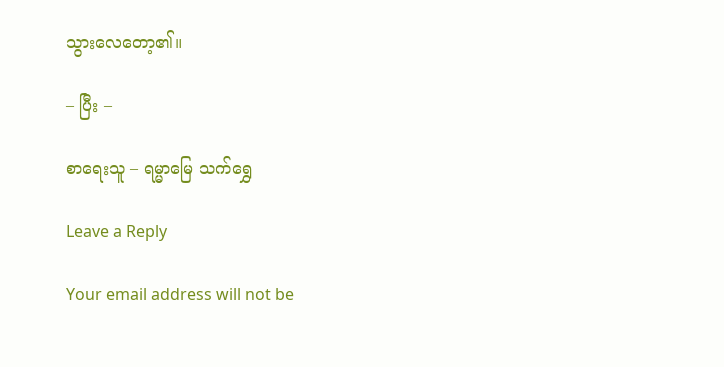သွားလေတော့၏။

– ပြီး –

စာရေးသူ – ရမ္မာမြေ သက်ရွှေ

Leave a Reply

Your email address will not be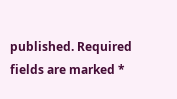published. Required fields are marked *